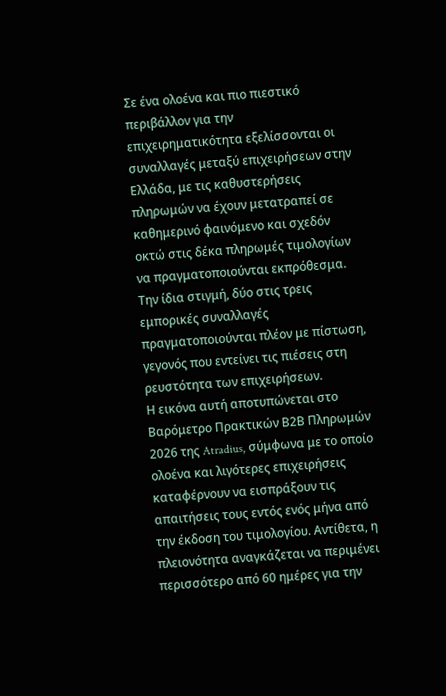Σε ένα ολοένα και πιο πιεστικό περιβάλλον για την επιχειρηματικότητα εξελίσσονται οι συναλλαγές μεταξύ επιχειρήσεων στην Ελλάδα, με τις καθυστερήσεις πληρωμών να έχουν μετατραπεί σε καθημερινό φαινόμενο και σχεδόν οκτώ στις δέκα πληρωμές τιμολογίων να πραγματοποιούνται εκπρόθεσμα. Την ίδια στιγμή, δύο στις τρεις εμπορικές συναλλαγές πραγματοποιούνται πλέον με πίστωση, γεγονός που εντείνει τις πιέσεις στη ρευστότητα των επιχειρήσεων.
Η εικόνα αυτή αποτυπώνεται στο Βαρόμετρο Πρακτικών Β2Β Πληρωμών 2026 της Atradius, σύμφωνα με το οποίο ολοένα και λιγότερες επιχειρήσεις καταφέρνουν να εισπράξουν τις απαιτήσεις τους εντός ενός μήνα από την έκδοση του τιμολογίου. Αντίθετα, η πλειονότητα αναγκάζεται να περιμένει περισσότερο από 60 ημέρες για την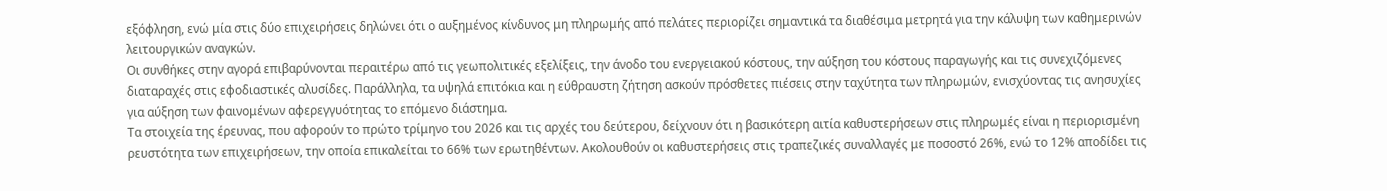εξόφληση, ενώ μία στις δύο επιχειρήσεις δηλώνει ότι ο αυξημένος κίνδυνος μη πληρωμής από πελάτες περιορίζει σημαντικά τα διαθέσιμα μετρητά για την κάλυψη των καθημερινών λειτουργικών αναγκών.
Οι συνθήκες στην αγορά επιβαρύνονται περαιτέρω από τις γεωπολιτικές εξελίξεις, την άνοδο του ενεργειακού κόστους, την αύξηση του κόστους παραγωγής και τις συνεχιζόμενες διαταραχές στις εφοδιαστικές αλυσίδες. Παράλληλα, τα υψηλά επιτόκια και η εύθραυστη ζήτηση ασκούν πρόσθετες πιέσεις στην ταχύτητα των πληρωμών, ενισχύοντας τις ανησυχίες για αύξηση των φαινομένων αφερεγγυότητας το επόμενο διάστημα.
Τα στοιχεία της έρευνας, που αφορούν το πρώτο τρίμηνο του 2026 και τις αρχές του δεύτερου, δείχνουν ότι η βασικότερη αιτία καθυστερήσεων στις πληρωμές είναι η περιορισμένη ρευστότητα των επιχειρήσεων, την οποία επικαλείται το 66% των ερωτηθέντων. Ακολουθούν οι καθυστερήσεις στις τραπεζικές συναλλαγές με ποσοστό 26%, ενώ το 12% αποδίδει τις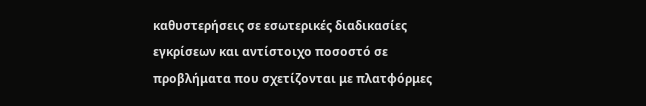καθυστερήσεις σε εσωτερικές διαδικασίες εγκρίσεων και αντίστοιχο ποσοστό σε προβλήματα που σχετίζονται με πλατφόρμες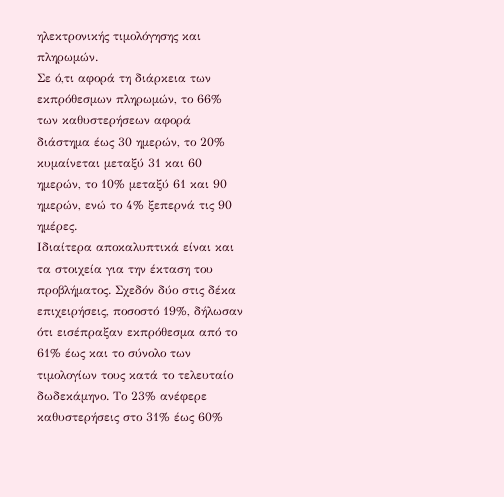ηλεκτρονικής τιμολόγησης και πληρωμών.
Σε ό,τι αφορά τη διάρκεια των εκπρόθεσμων πληρωμών, το 66% των καθυστερήσεων αφορά διάστημα έως 30 ημερών, το 20% κυμαίνεται μεταξύ 31 και 60 ημερών, το 10% μεταξύ 61 και 90 ημερών, ενώ το 4% ξεπερνά τις 90 ημέρες.
Ιδιαίτερα αποκαλυπτικά είναι και τα στοιχεία για την έκταση του προβλήματος. Σχεδόν δύο στις δέκα επιχειρήσεις, ποσοστό 19%, δήλωσαν ότι εισέπραξαν εκπρόθεσμα από το 61% έως και το σύνολο των τιμολογίων τους κατά το τελευταίο δωδεκάμηνο. Το 23% ανέφερε καθυστερήσεις στο 31% έως 60%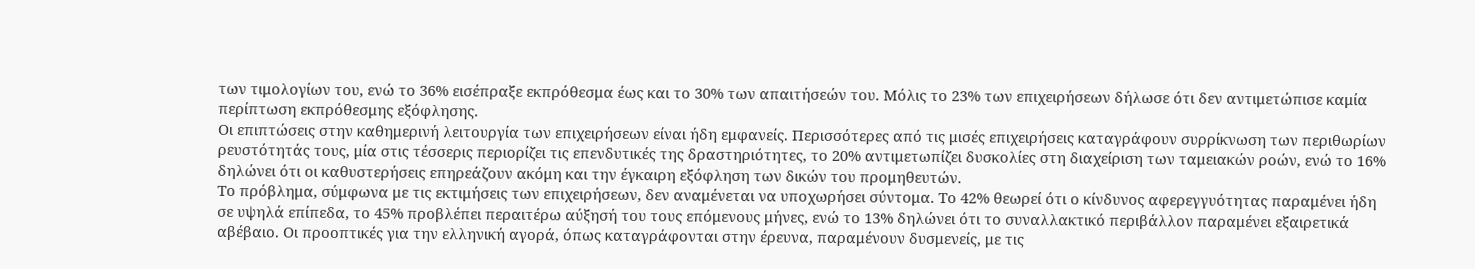των τιμολογίων του, ενώ το 36% εισέπραξε εκπρόθεσμα έως και το 30% των απαιτήσεών του. Μόλις το 23% των επιχειρήσεων δήλωσε ότι δεν αντιμετώπισε καμία περίπτωση εκπρόθεσμης εξόφλησης.
Οι επιπτώσεις στην καθημερινή λειτουργία των επιχειρήσεων είναι ήδη εμφανείς. Περισσότερες από τις μισές επιχειρήσεις καταγράφουν συρρίκνωση των περιθωρίων ρευστότητάς τους, μία στις τέσσερις περιορίζει τις επενδυτικές της δραστηριότητες, το 20% αντιμετωπίζει δυσκολίες στη διαχείριση των ταμειακών ροών, ενώ το 16% δηλώνει ότι οι καθυστερήσεις επηρεάζουν ακόμη και την έγκαιρη εξόφληση των δικών του προμηθευτών.
Το πρόβλημα, σύμφωνα με τις εκτιμήσεις των επιχειρήσεων, δεν αναμένεται να υποχωρήσει σύντομα. Το 42% θεωρεί ότι ο κίνδυνος αφερεγγυότητας παραμένει ήδη σε υψηλά επίπεδα, το 45% προβλέπει περαιτέρω αύξησή του τους επόμενους μήνες, ενώ το 13% δηλώνει ότι το συναλλακτικό περιβάλλον παραμένει εξαιρετικά αβέβαιο. Οι προοπτικές για την ελληνική αγορά, όπως καταγράφονται στην έρευνα, παραμένουν δυσμενείς, με τις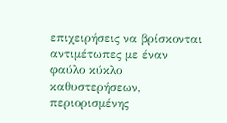επιχειρήσεις να βρίσκονται αντιμέτωπες με έναν φαύλο κύκλο καθυστερήσεων, περιορισμένης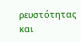ρευστότητας και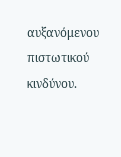αυξανόμενου πιστωτικού κινδύνου.